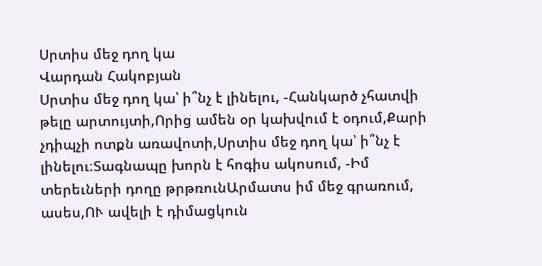Սրտիս մեջ դող կա
Վարդան Հակոբյան
Սրտիս մեջ դող կա՝ ի՞նչ է լինելու, -Հանկարծ չհատվի թելը արտույտի,Որից ամեն օր կախվում է օդում,Քարի չդիպչի ոտքն առավոտի,Սրտիս մեջ դող կա՝ ի՞նչ է լինելու։Տագնապը խորն է հոգիս ակոսում, -Իմ տերեւների դողը թրթռունԱրմատս իմ մեջ գրառում, ասես,ՈՒ ավելի է դիմացկուն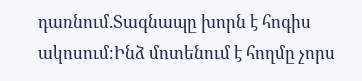դառնում.Տագնապը խորն է հոգիս ակոսում։Ինձ մոտենում է հողմը չորս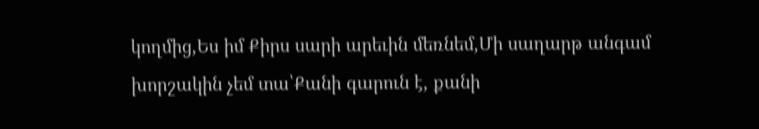կողմից,Ես իմ Քիրս սարի արեւին մեռնեմ,Մի սաղարթ անգամ խորշակին չեմ տա՝Քանի գարուն է, քանի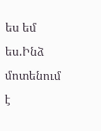ես եմ ես.Ինձ մոտենում է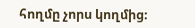հողմը չորս կողմից։